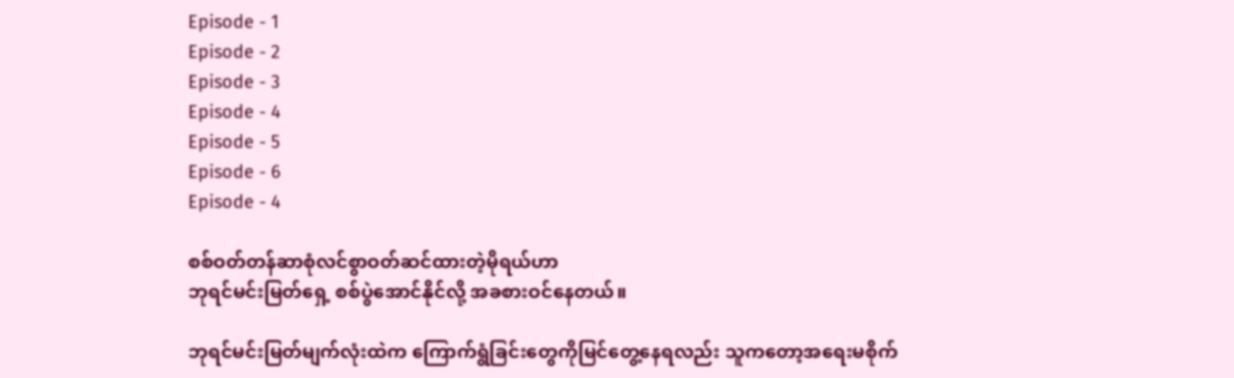Episode - 1
Episode - 2
Episode - 3
Episode - 4
Episode - 5
Episode - 6
Episode - 4

စစ်ဝတ်တန်ဆာစုံလင်စွာဝတ်ဆင်ထားတဲ့မိုရယ်ဟာ
ဘုရင်မင်းမြတ်ရှေ့ စစ်ပွဲအောင်နိုင်လို့ အခစားဝင်နေတယ်။

ဘုရင်မင်းမြတ်မျက်လုံးထဲက ကြောက်ရွံခြင်းတွေကိုမြင်တွေ့နေရလည်း သူကတော့အရေးမစိုက်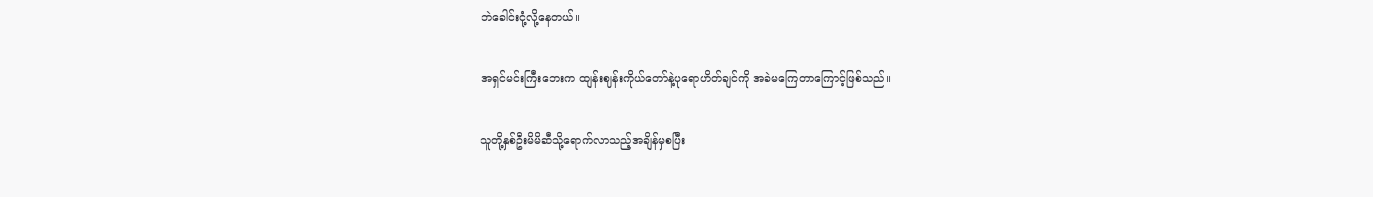ဘဲခေါင်းငုံ့လို့နေတယ်။

အရှင်မင်းကြီးဘေးက ထျန်းဈန်းကိုယ်တော်နဲ့ပုရောဟိတ်ချင်ကို အခဲမကြေတာကြောင့်ဖြစ်သည်။

သူတို့နှစ်ဦးမိမိဆီသို့ရောက်လာသည့်အချိန်မှစပြီး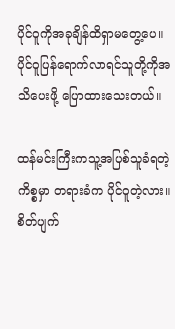ပိုင်ဝူကိုအခုချိန်ထိရှာမတွေ့ပေ။ ပိုင်ဝူပြန်ရောက်လာရင်သူတို့ကိုအသိပေးဖို့ ပြောထားသေးတယ်။

ထန်မင်းကြီးကသူ့အပြစ်သူခံရတဲ့ကိစ္စမှာ တရားခံက ပိုင်ဝူတဲ့လား။ စိတ်ပျက်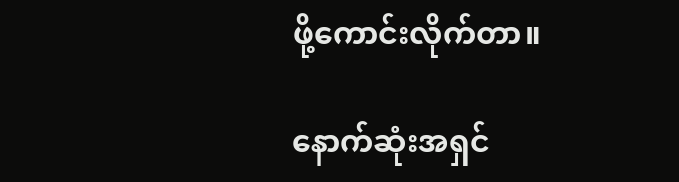ဖို့ကောင်းလိုက်တာ။

နောက်ဆုံးအရှင်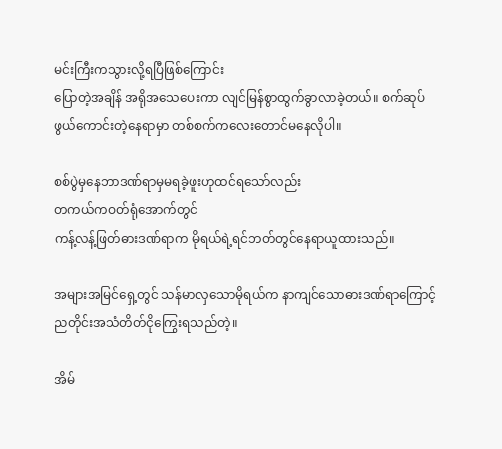မင်းကြီးကသွားလို့ရပြီဖြစ်ကြောင်း
ပြောတဲ့အချိန် အရိုအသေပေးကာ လျင်မြန်စွာထွက်ခွာလာခဲ့တယ်။ စက်ဆုပ်ဖွယ်ကောင်းတဲ့နေရာမှာ တစ်စက်ကလေးတောင်မနေလိုပါ။

စစ်ပွဲမှနေဘာဒဏ်ရာမှမရခဲ့ဖူးဟုထင်ရသော်လည်း
တကယ်ကဝတ်ရုံအောက်တွင်
ကန့်လန့်ဖြတ်ဓားဒဏ်ရာက မိုရယ်ရဲ့ရင်ဘတ်တွင်နေရာယူထားသည်။

အများအမြင်ရှေ့တွင် သန်မာလှသောမိုရယ်က နာကျင်သောဓားဒဏ်ရာကြောင့် ညတိုင်းအသံတိတ်ငိုကြွေးရသည်တဲ့။

အိမ်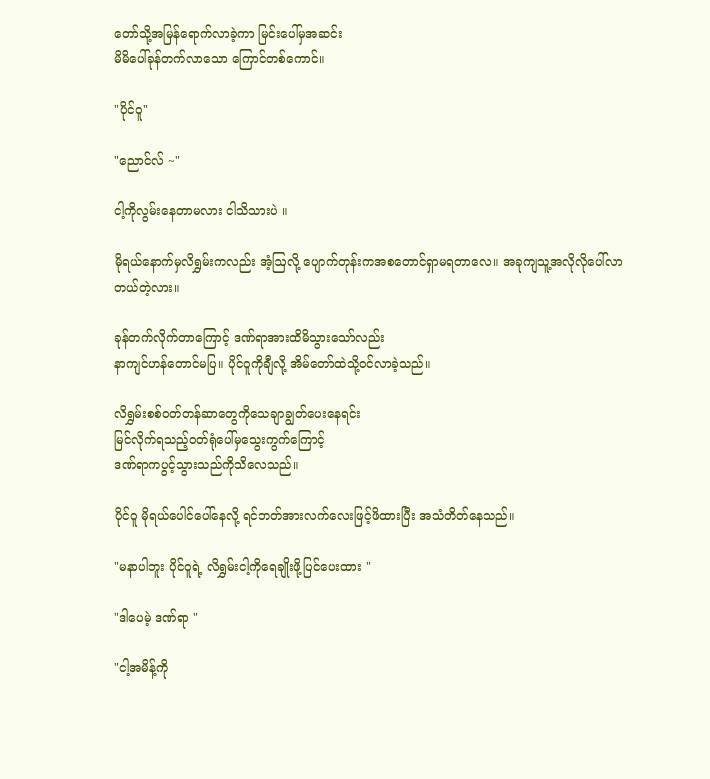တော်သို့အမြန်ရောက်လာခဲ့ကာ မြင်းပေါ်မှအဆင်း
မိမိပေါ်ခုန်တက်လာသော ကြောင်တစ်ကောင်။

"ပိုင်ဝူ"

"ညောင်လ် ~"

ငါ့ကိုလွမ်းနေတာမလား ငါသိသားပဲ ။

မိုရယ်နောက်မှလိရွှမ်းကလည်း အံ့ဩလို့ ပျောက်တုန်းကအစတောင်ရှာမရတာလေ။ အခုကျသူ့အလိုလိုပေါ်လာတယ်တဲ့လား။

ခုန်တက်လိုက်တာကြောင့် ဒဏ်ရာအားထိမိသွားသော်လည်း
နာကျင်ဟန်တောင်မပြ။ ပိုင်ဝူကိုချီလို့ အိမ်တော်ထဲသို့ဝင်လာခဲ့သည်။

လိရွှမ်းစစ်ဝတ်တန်ဆာတွေကိုသေချာချွတ်ပေးနေရင်း
မြင်လိုက်ရသည့်ဝတ်ရုံပေါ်မှသွေးကွက်ကြောင့်
ဒဏ်ရာကပွင့်သွားသည်ကိုသိလေသည်။

ပိုင်ဝူ မိုရယ်ပေါင်ပေါ်နေလို့ ရင်ဘတ်အားလက်လေးဖြင့်ဖိထားပြီး အသံတိတ်နေသည်။

"မနာပါဘူး ပိုင်ဝူရဲ့ လိရွှမ်းငါ့ကိုရေချိုးဖို့ပြင်ပေးထား "

"ဒါပေမဲ့ ဒဏ်ရာ "

"ငါ့အမိန့်ကို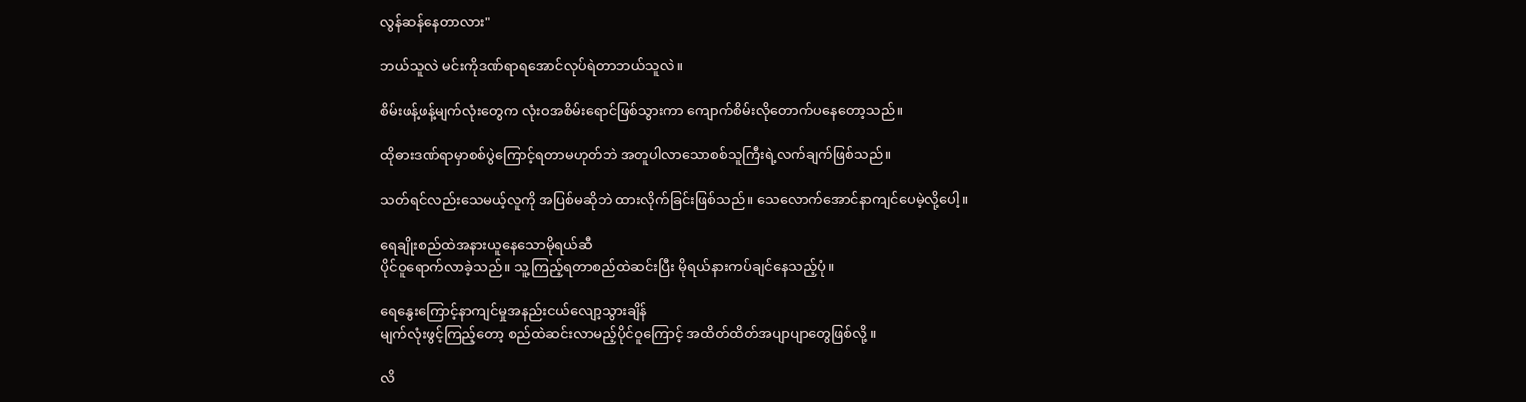လွန်ဆန်နေတာလား"

ဘယ်သူလဲ မင်းကိုဒဏ်ရာရအောင်လုပ်ရဲတာဘယ်သူလဲ။

စိမ်းဖန့်ဖန့်မျက်လုံးတွေက လုံးဝအစိမ်းရောင်ဖြစ်သွားကာ ကျောက်စိမ်းလိုတောက်ပနေတော့သည်။

ထိုဓားဒဏ်ရာမှာစစ်ပွဲကြောင့်ရတာမဟုတ်ဘဲ အတူပါလာသောစစ်သူကြီးရဲ့လက်ချက်ဖြစ်သည်။

သတ်ရင်လည်းသေမယ့်လူကို အပြစ်မဆိုဘဲ ထားလိုက်ခြင်းဖြစ်သည်။ သေလောက်အောင်နာကျင်ပေမဲ့လို့ပေါ့။

ရေချိုးစည်ထဲအနားယူနေသောမိုရယ်ဆီ
ပိုင်ဝူရောက်လာခဲ့သည်။ သူ့ကြည့်ရတာစည်ထဲဆင်းပြီး မိုရယ်နားကပ်ချင်နေသည့်ပုံ။

ရေနွေးကြောင့်နာကျင်မှုအနည်းငယ်လျော့သွားချိန်
မျက်လုံးဖွင့်ကြည့်တော့ စည်ထဲဆင်းလာမည့်ပိုင်ဝူကြောင့် အထိတ်ထိတ်အပျာပျာတွေဖြစ်လို့ ။

လိ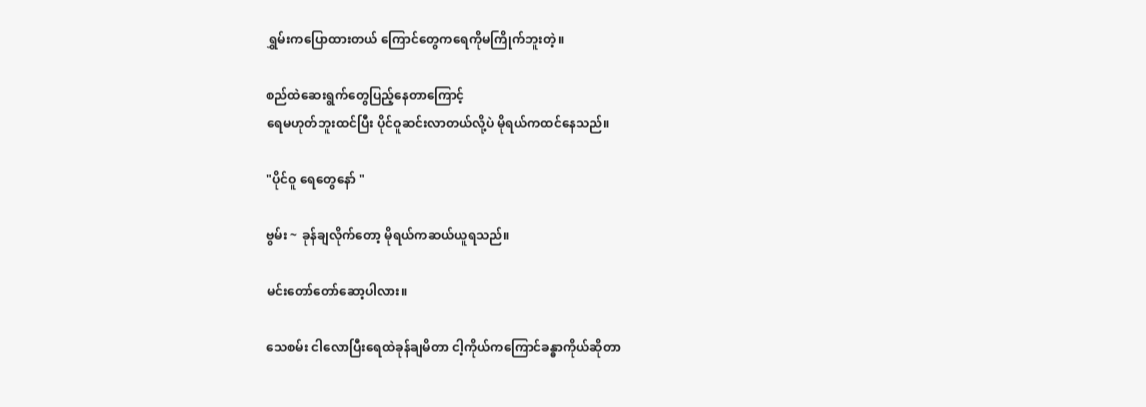ရွှမ်းကပြောထားတယ် ကြောင်တွေကရေကိုမကြိုက်ဘူးတဲ့။

စည်ထဲဆေးရွက်တွေပြည့်နေတာကြောင့်
ရေမဟုတ်ဘူးထင်ပြီး ပိုင်ဝူဆင်းလာတယ်လို့ပဲ မိုရယ်ကထင်နေသည်။

"ပိုင်ဝူ ရေတွေနော် "

ဗွမ်း ~ ခုန်ချလိုက်တော့ မိုရယ်ကဆယ်ယူရသည်။

မင်းတော်တော်ဆော့ပါလား။

သေစမ်း ငါလောပြီးရေထဲခုန်ချမိတာ ငါ့ကိုယ်ကကြောင်ခန္ဓာကိုယ်ဆိုတာ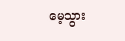မေ့သွား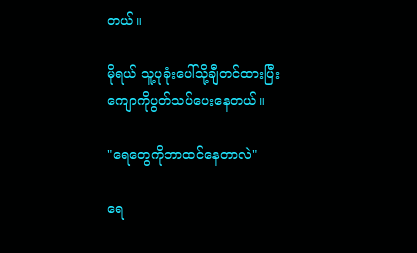တယ်။

မိုရယ် သူ့ပုခုံးပေါ်သို့ချီတင်ထားပြီးကျောကိုပွတ်သပ်ပေးနေတယ်။

"ရေတွေကိုဘာထင်နေတာလဲ"

ရေ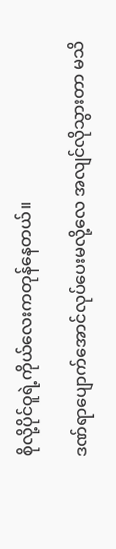စိုလို့ပိုင်ဝူရဲ့ကိုယ်လေးကတုန်နေတယ်။

ဒဏ်ရာပျောက်အောင်လုပ်ပေးမလို့လေ အလျင်လိုသွားတာ မသိ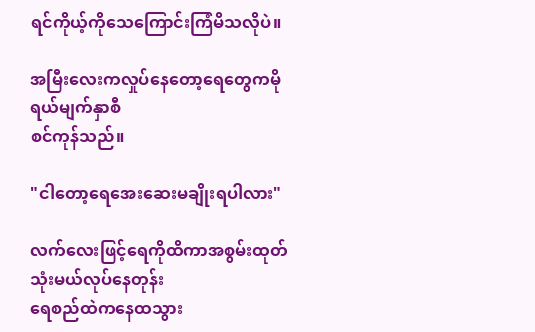ရင်ကိုယ့်ကိုသေကြောင်းကြံမိသလိုပဲ။

အမြီးလေးကလှုပ်နေတော့ရေတွေကမိုရယ်မျက်နှာစီ
စင်ကုန်သည်။

"ငါတော့ရေအေးဆေးမချိုးရပါလား"

လက်လေးဖြင့်ရေကိုထိကာအစွမ်းထုတ်သုံးမယ်လုပ်နေတုန်း
ရေစည်ထဲကနေထသွား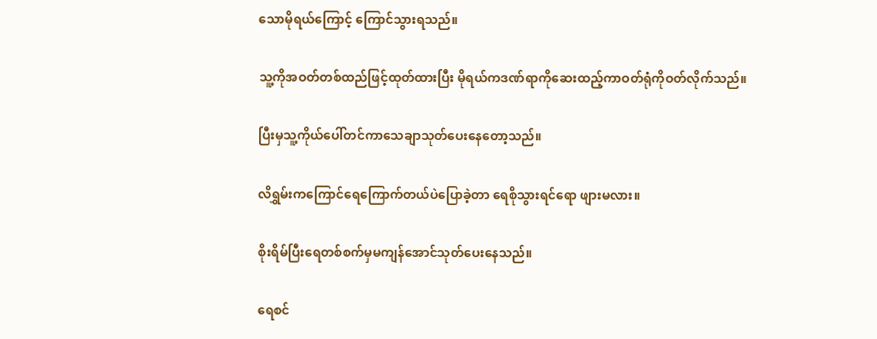သောမိုရယ်ကြောင့် ကြောင်သွားရသည်။

သူ့ကိုအဝတ်တစ်ထည်ဖြင့်ထုတ်ထားပြီး မိုရယ်ကဒဏ်ရာကိုဆေးထည့်ကာဝတ်ရုံကိုဝတ်လိုက်သည်။

ပြီးမှသူ့ကိုယ်ပေါ်တင်ကာသေချာသုတ်ပေးနေတော့သည်။

လိရွှမ်းကကြောင်ရေကြောက်တယ်ပဲပြောခဲ့တာ ရေစိုသွားရင်ရော ဖျားမလား။

စိုးရိမ်ပြီးရေတစ်စက်မှမကျန်အောင်သုတ်ပေးနေသည်။

ရေစင်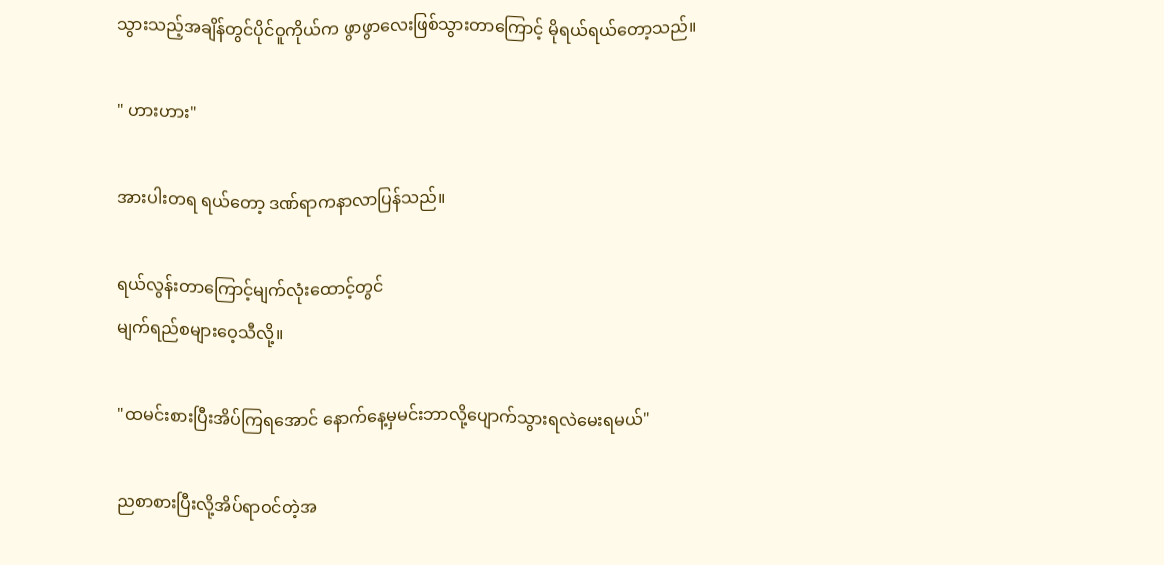သွားသည့်အချိန်တွင်ပိုင်ဝူကိုယ်က ဖွာဖွာလေးဖြစ်သွားတာကြောင့် မိုရယ်ရယ်တော့သည်။

" ဟားဟား"

အားပါးတရ ရယ်တော့ ဒဏ်ရာကနာလာပြန်သည်။

ရယ်လွန်းတာကြောင့်မျက်လုံးထောင့်တွင်
မျက်ရည်စများဝေ့သီလို့။

"ထမင်းစားပြီးအိပ်ကြရအောင် နောက်နေ့မှမင်းဘာလို့ပျောက်သွားရလဲမေးရမယ်"

ညစာစားပြီးလို့အိပ်ရာဝင်တဲ့အ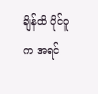ချိန်ထိ ပိုင်ဝူက အရင်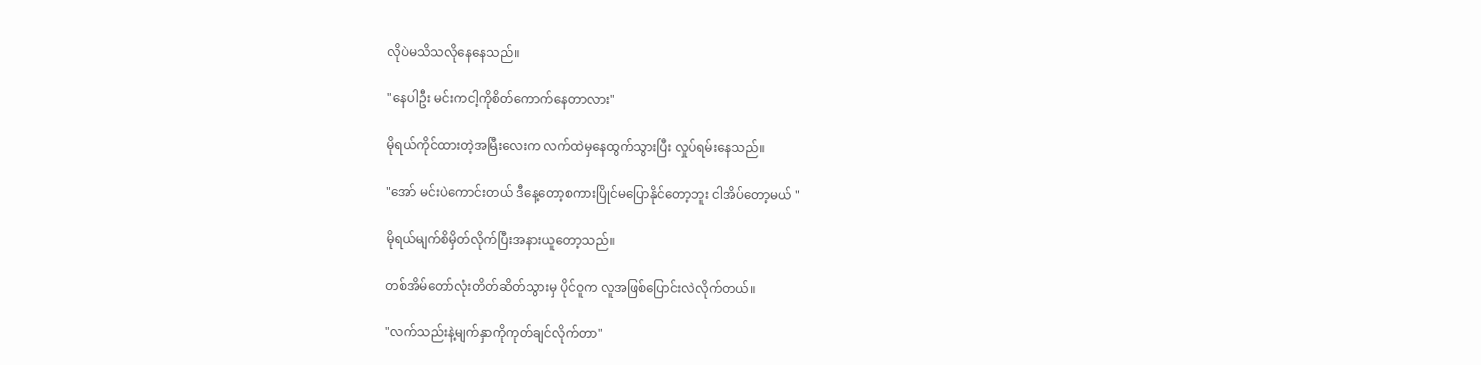လိုပဲမသိသလိုနေနေသည်။

"နေပါဦး မင်းကငါ့ကိုစိတ်ကောက်နေတာလား"

မိုရယ်ကိုင်ထားတဲ့အမြီးလေးက လက်ထဲမှနေထွက်သွားပြီး လှုပ်ရမ်းနေသည်။

"အော် မင်းပဲကောင်းတယ် ဒီနေ့တော့စကားပြိုင်မပြောနိုင်တော့ဘူး ငါအိပ်တော့မယ် "

မိုရယ်မျက်စိမှိတ်လိုက်ပြီးအနားယူတော့သည်။

တစ်အိမ်တော်လုံးတိတ်ဆိတ်သွားမှ ပိုင်ဝူက လူအဖြစ်ပြောင်းလဲလိုက်တယ်။

"လက်သည်းနဲ့မျက်နှာကိုကုတ်ချင်လိုက်တာ"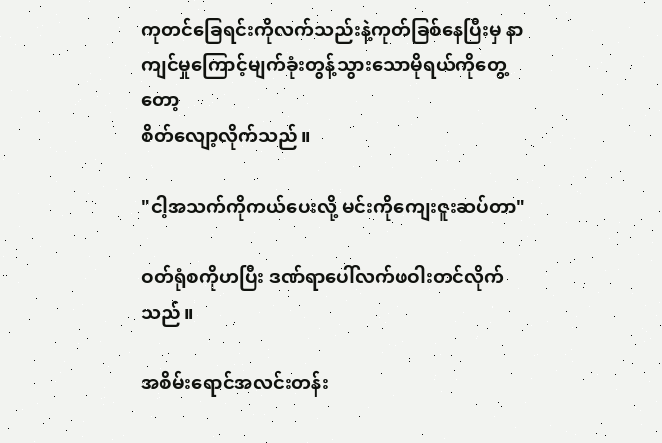ကုတင်ခြေရင်းကိုလက်သည်းနဲ့ကုတ်ခြစ်နေပြီးမှ နာကျင်မှုကြောင့်မျက်ခုံးတွန့်သွားသောမိုရယ်ကိုတွေ့တော့
စိတ်လျော့လိုက်သည်။

"ငါ့အသက်ကိုကယ်ပေးလို့ မင်းကိုကျေးဇူးဆပ်တာ"

ဝတ်ရုံစကိုဟပြီး ဒဏ်ရာပေါ်လက်ဖဝါးတင်လိုက်သည်။

အစိမ်းရောင်အလင်းတန်း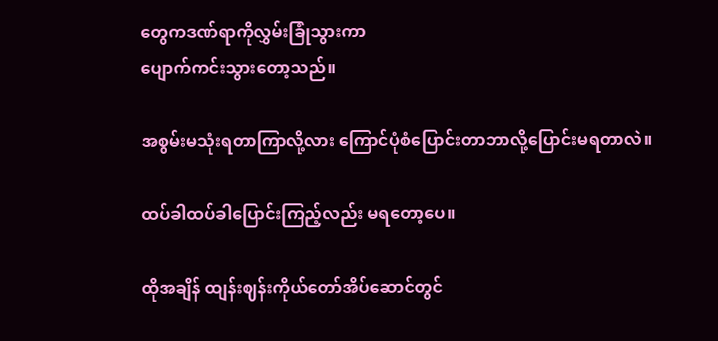တွေကဒဏ်ရာကိုလွှမ်းခြုံသွားကာ
ပျောက်ကင်းသွားတော့သည်။

အစွမ်းမသုံးရတာကြာလို့လား ကြောင်ပုံစံပြောင်းတာဘာလို့ပြောင်းမရတာလဲ။

ထပ်ခါထပ်ခါပြောင်းကြည့်လည်း မရတော့ပေ။

ထိုအချိန် ထျန်းဈန်းကိုယ်တော်အိပ်ဆောင်တွင်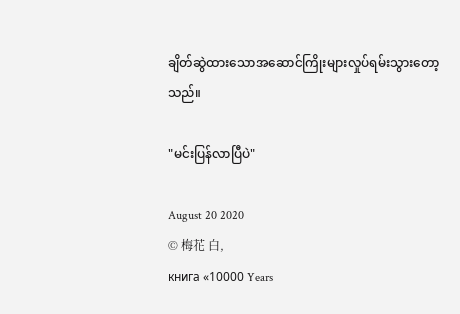ချိတ်ဆွဲထားသောအဆောင်ကြိုးများလှုပ်ရမ်းသွားတော့သည်။

"မင်းပြန်လာပြီပဲ"

August 20 2020
© 梅花 白,
книга «10000 Years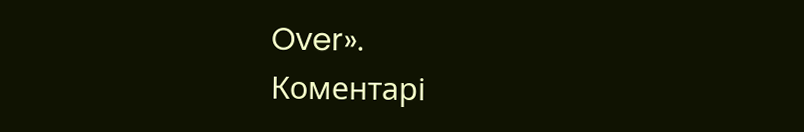Over».
Коментарі